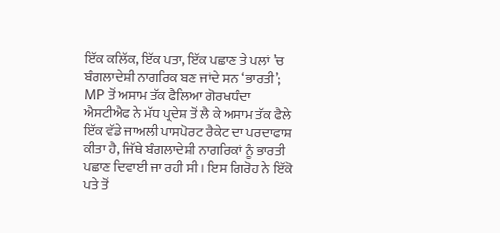ਇੱਕ ਕਲਿੱਕ, ਇੱਕ ਪਤਾ, ਇੱਕ ਪਛਾਣ ਤੇ ਪਲਾਂ ’ਚ ਬੰਗਲਾਦੇਸ਼ੀ ਨਾਗਰਿਕ ਬਣ ਜਾਂਦੇ ਸਨ ‘ਭਾਰਤੀ’; MP ਤੋਂ ਅਸਾਮ ਤੱਕ ਫੈਲਿਆ ਗੋਰਖਧੰਦਾ ਐਸਟੀਐਫ ਨੇ ਮੱਧ ਪ੍ਰਦੇਸ਼ ਤੋਂ ਲੈ ਕੇ ਅਸਾਮ ਤੱਕ ਫੈਲੇ ਇੱਕ ਵੱਡੇ ਜਾਅਲੀ ਪਾਸਪੋਰਟ ਰੈਕੇਟ ਦਾ ਪਰਦਾਫਾਸ਼ ਕੀਤਾ ਹੈ, ਜਿੱਥੇ ਬੰਗਲਾਦੇਸ਼ੀ ਨਾਗਰਿਕਾਂ ਨੂੰ ਭਾਰਤੀ ਪਛਾਣ ਦਿਵਾਈ ਜਾ ਰਹੀ ਸੀ। ਇਸ ਗਿਰੋਹ ਨੇ ਇੱਕੋ ਪਤੇ ਤੋਂ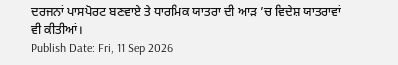ਦਰਜਨਾਂ ਪਾਸਪੋਰਟ ਬਣਵਾਏ ਤੇ ਧਾਰਮਿਕ ਯਾਤਰਾ ਦੀ ਆੜ ’ਚ ਵਿਦੇਸ਼ ਯਾਤਰਾਵਾਂ ਵੀ ਕੀਤੀਆਂ।
Publish Date: Fri, 11 Sep 2026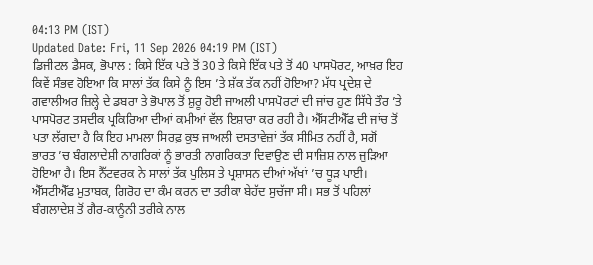04:13 PM (IST)
Updated Date: Fri, 11 Sep 2026 04:19 PM (IST)
ਡਿਜੀਟਲ ਡੈਸਕ, ਭੋਪਾਲ : ਕਿਸੇ ਇੱਕ ਪਤੇ ਤੋਂ 30 ਤੇ ਕਿਸੇ ਇੱਕ ਪਤੇ ਤੋਂ 40 ਪਾਸਪੋਰਟ, ਆਖ਼ਰ ਇਹ ਕਿਵੇਂ ਸੰਭਵ ਹੋਇਆ ਕਿ ਸਾਲਾਂ ਤੱਕ ਕਿਸੇ ਨੂੰ ਇਸ ’ਤੇ ਸ਼ੱਕ ਤੱਕ ਨਹੀਂ ਹੋਇਆ? ਮੱਧ ਪ੍ਰਦੇਸ਼ ਦੇ ਗਵਾਲੀਅਰ ਜ਼ਿਲ੍ਹੇ ਦੇ ਡਬਰਾ ਤੇ ਭੋਪਾਲ ਤੋਂ ਸ਼ੁਰੂ ਹੋਈ ਜਾਅਲੀ ਪਾਸਪੋਰਟਾਂ ਦੀ ਜਾਂਚ ਹੁਣ ਸਿੱਧੇ ਤੌਰ ’ਤੇ ਪਾਸਪੋਰਟ ਤਸਦੀਕ ਪ੍ਰਕਿਰਿਆ ਦੀਆਂ ਕਮੀਆਂ ਵੱਲ ਇਸ਼ਾਰਾ ਕਰ ਰਹੀ ਹੈ। ਐੱਸਟੀਐੱਫ ਦੀ ਜਾਂਚ ਤੋਂ ਪਤਾ ਲੱਗਦਾ ਹੈ ਕਿ ਇਹ ਮਾਮਲਾ ਸਿਰਫ਼ ਕੁਝ ਜਾਅਲੀ ਦਸਤਾਵੇਜ਼ਾਂ ਤੱਕ ਸੀਮਿਤ ਨਹੀਂ ਹੈ, ਸਗੋਂ ਭਾਰਤ ’ਚ ਬੰਗਲਾਦੇਸ਼ੀ ਨਾਗਰਿਕਾਂ ਨੂੰ ਭਾਰਤੀ ਨਾਗਰਿਕਤਾ ਦਿਵਾਉਣ ਦੀ ਸਾਜ਼ਿਸ਼ ਨਾਲ ਜੁੜਿਆ ਹੋਇਆ ਹੈ। ਇਸ ਨੈੱਟਵਰਕ ਨੇ ਸਾਲਾਂ ਤੱਕ ਪੁਲਿਸ ਤੇ ਪ੍ਰਸ਼ਾਸਨ ਦੀਆਂ ਅੱਖਾਂ ’ਚ ਧੂੜ ਪਾਈ।
ਐੱਸਟੀਐੱਫ ਮੁਤਾਬਕ, ਗਿਰੋਹ ਦਾ ਕੰਮ ਕਰਨ ਦਾ ਤਰੀਕਾ ਬੇਹੱਦ ਸੁਚੱਜਾ ਸੀ। ਸਭ ਤੋਂ ਪਹਿਲਾਂ ਬੰਗਲਾਦੇਸ਼ ਤੋਂ ਗੈਰ-ਕਾਨੂੰਨੀ ਤਰੀਕੇ ਨਾਲ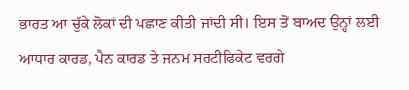ਭਾਰਤ ਆ ਚੁੱਕੇ ਲੋਕਾਂ ਦੀ ਪਛਾਣ ਕੀਤੀ ਜਾਂਦੀ ਸੀ। ਇਸ ਤੋਂ ਬਾਅਦ ਉਨ੍ਹਾਂ ਲਈ ਆਧਾਰ ਕਾਰਡ, ਪੈਨ ਕਾਰਡ ਤੇ ਜਨਮ ਸਰਟੀਫਿਕੇਟ ਵਰਗੇ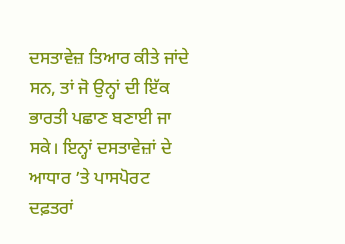ਦਸਤਾਵੇਜ਼ ਤਿਆਰ ਕੀਤੇ ਜਾਂਦੇ ਸਨ, ਤਾਂ ਜੋ ਉਨ੍ਹਾਂ ਦੀ ਇੱਕ ਭਾਰਤੀ ਪਛਾਣ ਬਣਾਈ ਜਾ ਸਕੇ। ਇਨ੍ਹਾਂ ਦਸਤਾਵੇਜ਼ਾਂ ਦੇ ਆਧਾਰ ’ਤੇ ਪਾਸਪੋਰਟ ਦਫ਼ਤਰਾਂ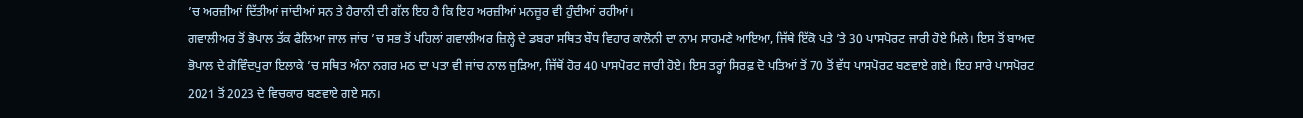’ਚ ਅਰਜ਼ੀਆਂ ਦਿੱਤੀਆਂ ਜਾਂਦੀਆਂ ਸਨ ਤੇ ਹੈਰਾਨੀ ਦੀ ਗੱਲ ਇਹ ਹੈ ਕਿ ਇਹ ਅਰਜ਼ੀਆਂ ਮਨਜ਼ੂਰ ਵੀ ਹੁੰਦੀਆਂ ਰਹੀਆਂ।
ਗਵਾਲੀਅਰ ਤੋਂ ਭੋਪਾਲ ਤੱਕ ਫੈਲਿਆ ਜਾਲ ਜਾਂਚ ’ਚ ਸਭ ਤੋਂ ਪਹਿਲਾਂ ਗਵਾਲੀਅਰ ਜ਼ਿਲ੍ਹੇ ਦੇ ਡਬਰਾ ਸਥਿਤ ਬੌਧ ਵਿਹਾਰ ਕਾਲੋਨੀ ਦਾ ਨਾਮ ਸਾਹਮਣੇ ਆਇਆ, ਜਿੱਥੇ ਇੱਕੋ ਪਤੇ ’ਤੇ 30 ਪਾਸਪੋਰਟ ਜਾਰੀ ਹੋਏ ਮਿਲੇ। ਇਸ ਤੋਂ ਬਾਅਦ ਭੋਪਾਲ ਦੇ ਗੋਵਿੰਦਪੁਰਾ ਇਲਾਕੇ ’ਚ ਸਥਿਤ ਅੰਨਾ ਨਗਰ ਮਠ ਦਾ ਪਤਾ ਵੀ ਜਾਂਚ ਨਾਲ ਜੁੜਿਆ, ਜਿੱਥੋਂ ਹੋਰ 40 ਪਾਸਪੋਰਟ ਜਾਰੀ ਹੋਏ। ਇਸ ਤਰ੍ਹਾਂ ਸਿਰਫ਼ ਦੋ ਪਤਿਆਂ ਤੋਂ 70 ਤੋਂ ਵੱਧ ਪਾਸਪੋਰਟ ਬਣਵਾਏ ਗਏ। ਇਹ ਸਾਰੇ ਪਾਸਪੋਰਟ 2021 ਤੋਂ 2023 ਦੇ ਵਿਚਕਾਰ ਬਣਵਾਏ ਗਏ ਸਨ।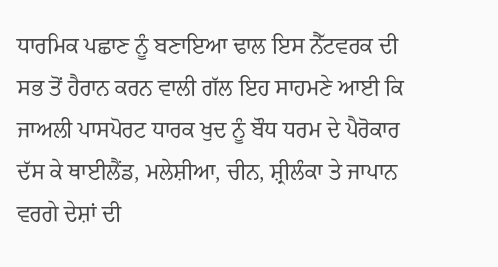ਧਾਰਮਿਕ ਪਛਾਣ ਨੂੰ ਬਣਾਇਆ ਢਾਲ ਇਸ ਨੈੱਟਵਰਕ ਦੀ ਸਭ ਤੋਂ ਹੈਰਾਨ ਕਰਨ ਵਾਲੀ ਗੱਲ ਇਹ ਸਾਹਮਣੇ ਆਈ ਕਿ ਜਾਅਲੀ ਪਾਸਪੋਰਟ ਧਾਰਕ ਖੁਦ ਨੂੰ ਬੌਧ ਧਰਮ ਦੇ ਪੈਰੋਕਾਰ ਦੱਸ ਕੇ ਥਾਈਲੈਂਡ, ਮਲੇਸ਼ੀਆ, ਚੀਨ, ਸ਼੍ਰੀਲੰਕਾ ਤੇ ਜਾਪਾਨ ਵਰਗੇ ਦੇਸ਼ਾਂ ਦੀ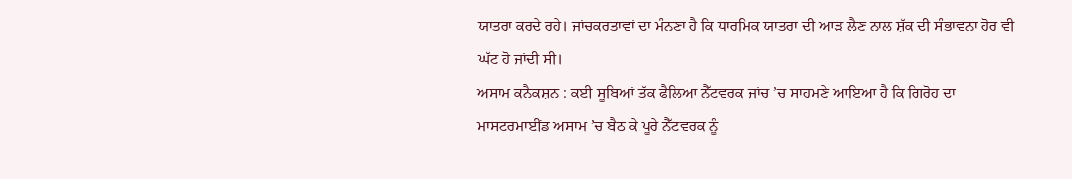ਯਾਤਰਾ ਕਰਦੇ ਰਹੇ। ਜਾਂਚਕਰਤਾਵਾਂ ਦਾ ਮੰਨਣਾ ਹੈ ਕਿ ਧਾਰਮਿਕ ਯਾਤਰਾ ਦੀ ਆੜ ਲੈਣ ਨਾਲ ਸ਼ੱਕ ਦੀ ਸੰਭਾਵਨਾ ਹੋਰ ਵੀ ਘੱਟ ਹੋ ਜਾਂਦੀ ਸੀ।
ਅਸਾਮ ਕਨੈਕਸ਼ਨ : ਕਈ ਸੂਬਿਆਂ ਤੱਕ ਫੈਲਿਆ ਨੈੱਟਵਰਕ ਜਾਂਚ ’ਚ ਸਾਹਮਣੇ ਆਇਆ ਹੈ ਕਿ ਗਿਰੋਹ ਦਾ ਮਾਸਟਰਮਾਈਂਡ ਅਸਾਮ ’ਚ ਬੈਠ ਕੇ ਪੂਰੇ ਨੈੱਟਵਰਕ ਨੂੰ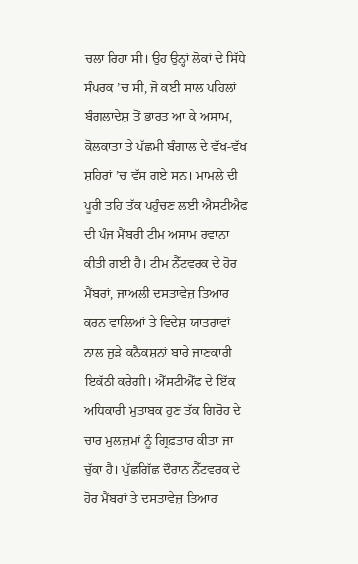ਚਲਾ ਰਿਹਾ ਸੀ। ਉਹ ਉਨ੍ਹਾਂ ਲੋਕਾਂ ਦੇ ਸਿੱਧੇ ਸੰਪਰਕ ’ਚ ਸੀ, ਜੋ ਕਈ ਸਾਲ ਪਹਿਲਾਂ ਬੰਗਲਾਦੇਸ਼ ਤੋਂ ਭਾਰਤ ਆ ਕੇ ਅਸਾਮ, ਕੋਲਕਾਤਾ ਤੇ ਪੱਛਮੀ ਬੰਗਾਲ ਦੇ ਵੱਖ-ਵੱਖ ਸ਼ਹਿਰਾਂ ’ਚ ਵੱਸ ਗਏ ਸਨ। ਮਾਮਲੇ ਦੀ ਪੂਰੀ ਤਹਿ ਤੱਕ ਪਹੁੰਚਣ ਲਈ ਐਸਟੀਐਫ ਦੀ ਪੰਜ ਮੈਂਬਰੀ ਟੀਮ ਅਸਾਮ ਰਵਾਨਾ ਕੀਤੀ ਗਈ ਹੈ। ਟੀਮ ਨੈੱਟਵਰਕ ਦੇ ਹੋਰ ਮੈਂਬਰਾਂ, ਜਾਅਲੀ ਦਸਤਾਵੇਜ਼ ਤਿਆਰ ਕਰਨ ਵਾਲਿਆਂ ਤੇ ਵਿਦੇਸ਼ ਯਾਤਰਾਵਾਂ ਨਾਲ ਜੁੜੇ ਕਨੈਕਸ਼ਨਾਂ ਬਾਰੇ ਜਾਣਕਾਰੀ ਇਕੱਠੀ ਕਰੇਗੀ। ਐੱਸਟੀਐੱਫ ਦੇ ਇੱਕ ਅਧਿਕਾਰੀ ਮੁਤਾਬਕ ਹੁਣ ਤੱਕ ਗਿਰੋਹ ਦੇ ਚਾਰ ਮੁਲਜ਼ਮਾਂ ਨੂੰ ਗ੍ਰਿਫ਼ਤਾਰ ਕੀਤਾ ਜਾ ਚੁੱਕਾ ਹੈ। ਪੁੱਛਗਿੱਛ ਦੌਰਾਨ ਨੈੱਟਵਰਕ ਦੇ ਹੋਰ ਮੈਂਬਰਾਂ ਤੇ ਦਸਤਾਵੇਜ਼ ਤਿਆਰ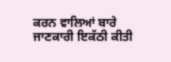ਕਰਨ ਵਾਲਿਆਂ ਬਾਰੇ ਜਾਣਕਾਰੀ ਇਕੱਠੀ ਕੀਤੀ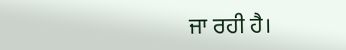ਜਾ ਰਹੀ ਹੈ।